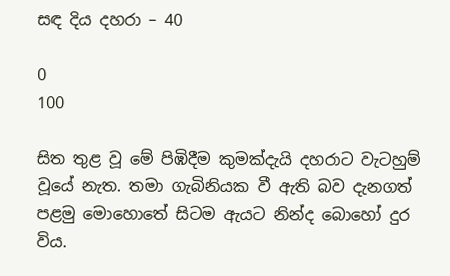සඳ දිය දහරා – 40

0
100

සිත තුළ වූ මේ පිඹිදීම කුමක්දැයි දහරාට වැටහුම් වූයේ නැත. තමා ගැබිනියක වී ඇති බව දැනගත් පළමු මොහොතේ සිටම ඇයට නින්ද බොහෝ දුර විය.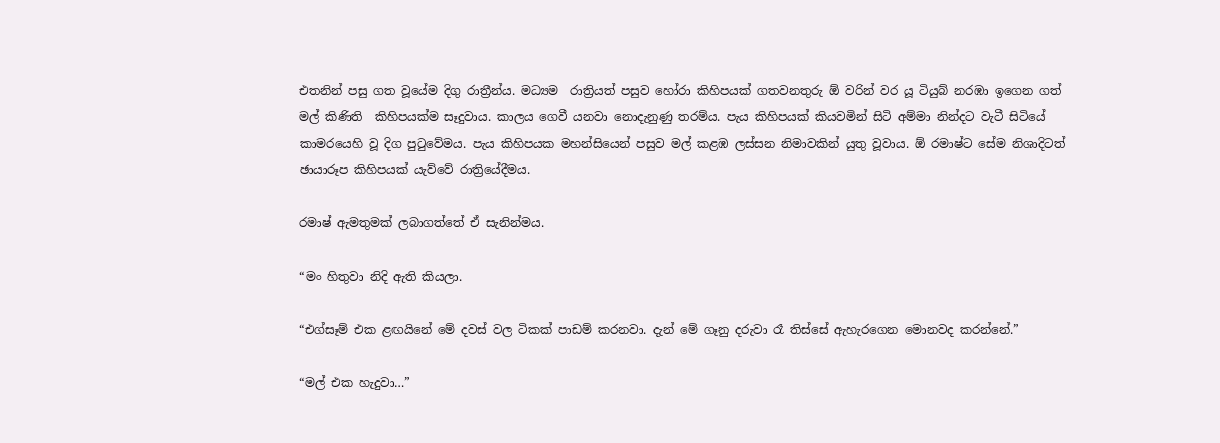එතනින් පසු ගත වූයේම දිගු රාත්‍රීන්ය. මධ්‍යම  රාත්‍රියත් පසුව හෝරා කිහිපයක් ගතවනතුරු ඕ වරින් වර යූ ටියුබ් නරඹා ඉගෙන ගත් මල් කිණිති  කිහිපයක්ම සෑදුවාය. කාලය ගෙවී යනවා නොදැනුණු තරම්ය. පැය කිහිපයක් කියවමින් සිටි අම්මා නින්දට වැටී සිටියේ කාමරයෙහි වූ දිග පුටුවේමය. පැය කිහිපයක මහන්සියෙන් පසුව මල් කළඹ ලස්සන නිමාවකින් යුතු වූවාය. ඕ රමාෂ්ට සේම නිශාදිටත් ඡායාරූප කිහිපයක් යැව්වේ රාත්‍රියේදීමය.

රමාෂ් ඇමතුමක් ලබාගත්තේ ඒ සැනින්මය.

“මං හිතුවා නිදි ඇති කියලා.

“එග්සෑම් එක ළඟයිනේ මේ දවස් වල ටිකක් පාඩම් කරනවා. දැන් මේ ගෑනු දරුවා රෑ තිස්සේ ඇහැරගෙන මොනවද කරන්නේ.”

“මල් එක හැදුවා…”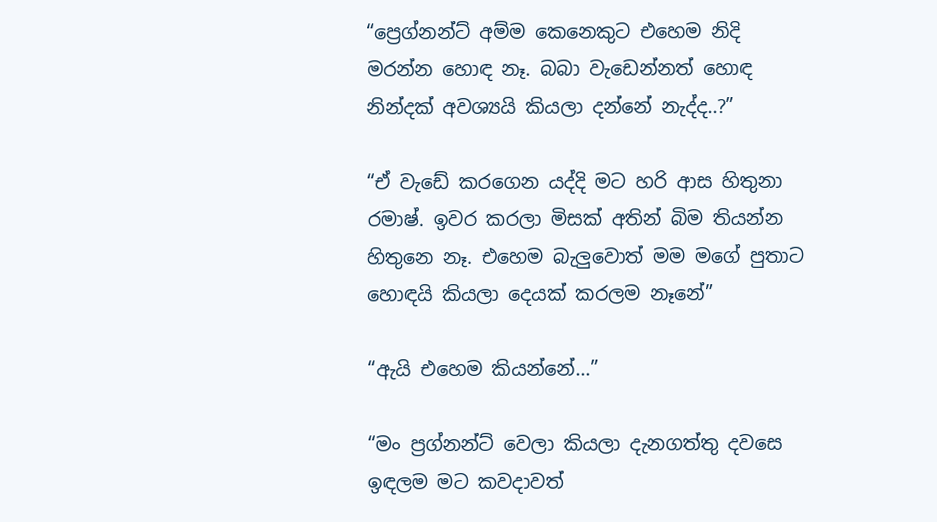“ප්‍රෙග්නන්ට් අම්ම කෙනෙකුට එහෙම නිදි  මරන්න හොඳ නෑ. බබා වැඩෙන්නත් හොඳ නින්දක් අවශ්‍යයි කියලා දන්නේ නැද්ද..?”

“ඒ වැඩේ කරගෙන යද්දි මට හරි ආස හිතුනා රමාෂ්. ඉවර කරලා මිසක් අතින් බිම තියන්න හිතුනෙ නෑ. එහෙම බැලුවොත් මම මගේ පුතාට හොඳයි කියලා දෙයක් කරලම නෑනේ”

“ඇයි එහෙම කියන්නේ…”

“මං ප්‍රග්නන්ට් වෙලා කියලා දැනගත්තු දවසෙ ඉඳලම මට කවදාවත්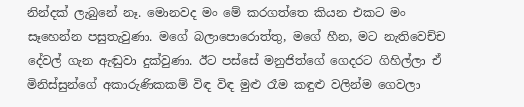නින්දක් ලැබුනේ නෑ. මොනවද මං මේ කරගත්තෙ කියන එකට මං සෑහෙන්න පසුතැවුණා. මගේ බලාපොරොත්තු, මගේ හීන, මට නැතිවෙච්ච දේවල් ගැන ඇඬුවා දුක්වුණා. ඊට පස්සේ මනුජිත්ගේ ගෙදරට ගිහිල්ලා ඒ මිනිස්සුන්ගේ අකාරුණිකකම් විඳ විඳ මුළු රෑම කඳුළු වලින්ම ගෙවලා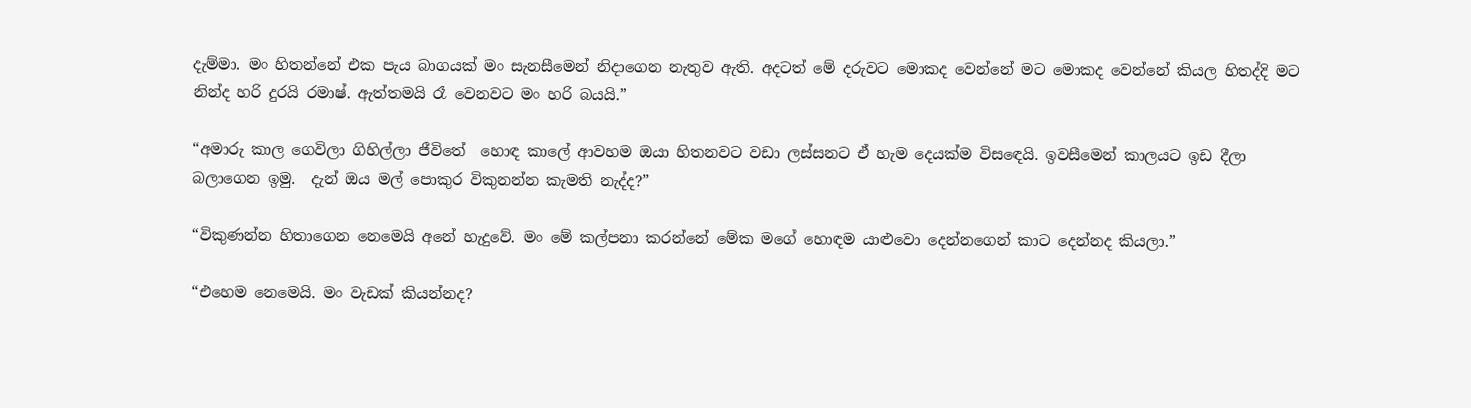දැම්මා. මං හිතන්නේ එක පැය බාගයක් මං සැනසීමෙන් නිදාගෙන නැතුව ඇති. අදටත් මේ දරුවට මොකද වෙන්නේ මට මොකද වෙන්නේ කියල හිතද්දි මට නින්ද හරි දුරයි රමාෂ්. ඇත්තමයි රෑ වෙනවට මං හරි බයයි.”

“අමාරු කාල ගෙවිලා ගිහිල්ලා ජීවිතේ  හොඳ කාලේ ආවහම ඔයා හිතනවට වඩා ලස්සනට ඒ හැම දෙයක්ම විසඳෙයි. ඉවසීමෙන් කාලයට ඉඩ දීලා  බලාගෙන ඉමු.  දැන් ඔය මල් පොකුර විකුනන්න කැමති නැද්ද?”

“විකුණන්න හිතාගෙන නෙමෙයි අනේ හැදුවේ. මං මේ කල්පනා කරන්නේ මේක මගේ හොඳම යාළුවො දෙන්නගෙන් කාට දෙන්නද කියලා.”

“එහෙම නෙමෙයි. මං වැඩක් කියන්නද?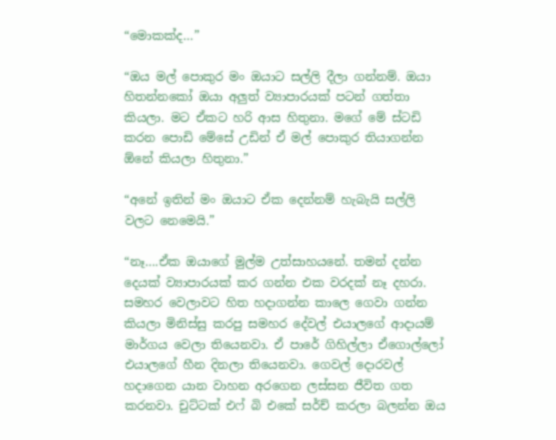“මොකක්ද…”

“ඔය මල් පොකුර මං ඔයාට සල්ලි දීලා ගන්නම්. ඔයා හිතන්නකෝ ඔයා අලුත් ව්‍යාපාරයක් පටන් ගත්තා කියලා. මට ඒකට හරි ආස හිතුනා. මගේ මේ ස්ටඩි කරන පොඩි මේසේ උඩින් ඒ මල් පොකුර තියාගන්න ඕනේ කියලා හිතුනා.”

“අනේ ඉතින් මං ඔයාට ඒක දෙන්නම් හැබැයි සල්ලි වලට නෙමෙයි.”

“නෑ….ඒක ඔයාගේ මුල්ම උත්සාහයනේ. තමන් දන්න දෙයක් ව්‍යාපාරයක් කර ගන්න එක වරදක් නෑ දහරා. සමහර වෙලාවට හිත හදාගන්න කාලෙ ගෙවා ගන්න කියලා මිනිස්සු කරපු සමහර දේවල් එයාලගේ ආදායම් මාර්ගය වෙලා තියෙනවා. ඒ පාරේ ගිහිල්ලා ඒගොල්ලෝ එයාලගේ හීන දිනලා තියෙනවා. ගෙවල් දොරවල් හදාගෙන යාන වාහන අරගෙන ලස්සන ජීවිත ගත කරනවා. චුට්ටක් එෆ් බි එකේ සර්ච් කරලා බලන්න ඔය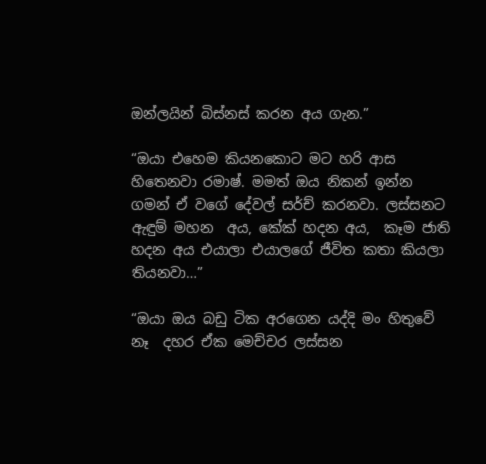ඔන්ලයින් බිස්නස් කරන අය ගැන.”

“ඔයා එහෙම කියනකොට මට හරි ආස හිතෙනවා රමාෂ්. මමත් ඔය නිකන් ඉන්න ගමන් ඒ වගේ දේවල් සර්ච් කරනවා. ලස්සනට ඇඳුම් මහන  අය, කේක් හදන අය,  කෑම ජාති හදන අය එයාලා එයාලගේ ජීවිත කතා කියලා තියනවා…”

“ඔයා ඔය බඩු ටික අරගෙන යද්දි මං හිතුවේ නෑ  දහර ඒක මෙච්චර ලස්සන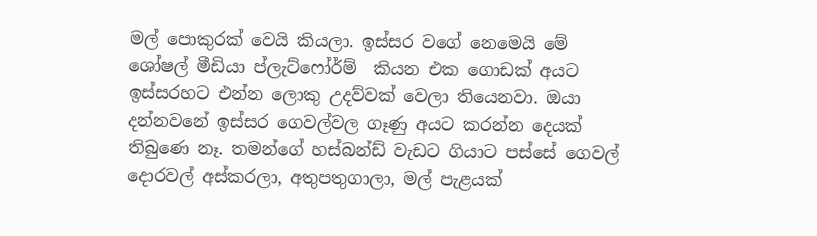මල් පොකුරක් වෙයි කියලා. ඉස්සර වගේ නෙමෙයි මේ ශෝෂල් මීඩියා ප්ලැට්ෆෝර්ම්  කියන එක ගොඩක් අයට ඉස්සරහට එන්න ලොකු උදව්වක් වෙලා තියෙනවා. ඔයා දන්නවනේ ඉස්සර ගෙවල්වල ගෑණු අයට කරන්න දෙයක් තිබුණෙ නෑ. තමන්ගේ හස්බන්ඩ් වැඩට ගියාට පස්සේ ගෙවල් දොරවල් අස්කරලා, අතුපතුගාලා, මල් පැළයක්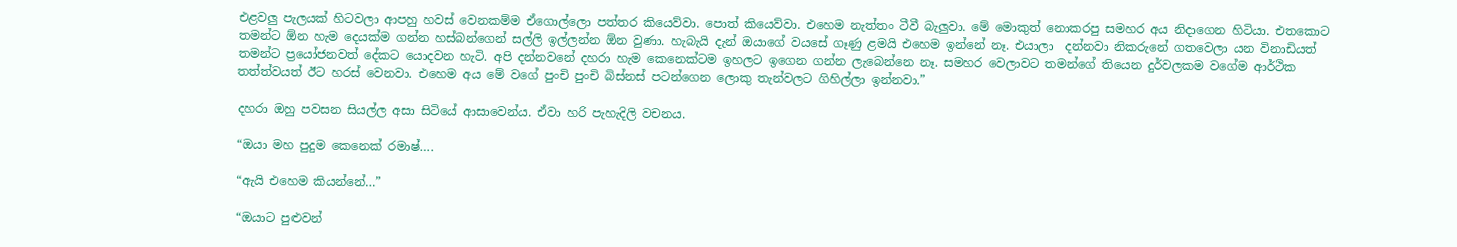එළවලු පැලයක් හිටවලා ආපහු හවස් වෙනකම්ම ඒගොල්ලො පත්තර කියෙව්වා. පොත් කියෙව්වා. එහෙම නැත්තං ටීවී බැලුවා. මේ මොකුත් නොකරපු සමහර අය නිදාගෙන හිටියා. එතකොට තමන්ට ඕන හැම දෙයක්ම ගන්න හස්බන්ගෙන් සල්ලි ඉල්ලන්න ඕන වුණා. හැබැයි දැන් ඔයාගේ වයසේ ගෑණු ළමයි එහෙම ඉන්නේ නෑ. එයාලා  දන්නවා නිකරුනේ ගතවෙලා යන විනාඩියත් තමන්ට ප්‍රයෝජනවත් දේකට යොදවන හැටි. අපි දන්නවනේ දහරා හැම කෙනෙක්ටම ඉහලට ඉගෙන ගන්න ලැබෙන්නෙ නෑ. සමහර වෙලාවට තමන්ගේ තියෙන දුර්වලකම වගේම ආර්ථික තත්ත්වයත් ඊට හරස් වෙනවා. එහෙම අය මේ වගේ පුංචි පුංචි බිස්නස් පටන්ගෙන ලොකු තැන්වලට ගිහිල්ලා ඉන්නවා.”

දහරා ඔහු පවසන සියල්ල අසා සිටියේ ආසාවෙන්ය. ඒවා හරි පැහැදිලි වචනය.

“ඔයා මහ පුදුම කෙනෙක් රමාෂ්….

“ඇයි එහෙම කියන්නේ…”

“ඔයාට පුළුවන්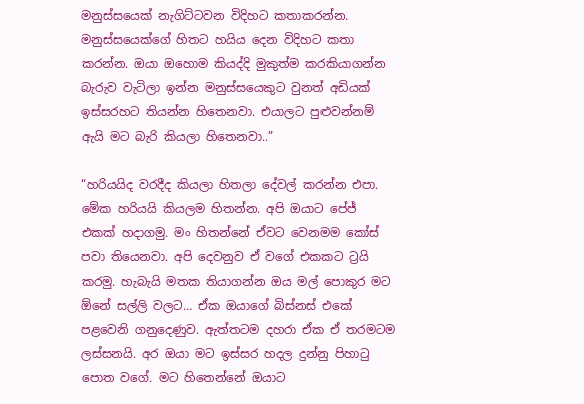මනුස්සයෙක් නැගිට්ටවන විදිහට කතාකරන්න. මනුස්සයෙක්ගේ හිතට හයිය දෙන විදිහට කතා කරන්න. ඔයා ඔහොම කියද්දි මුකුත්ම කරකියාගන්න බැරුව වැටිලා ඉන්න මනුස්සයෙකුට වුනත් අඩියක් ඉස්සරහට තියන්න හිතෙනවා. එයාලට පුළුවන්නම් ඇයි මට බැරි කියලා හිතෙනවා..”

“හරියයිද වරදීද කියලා හිතලා දේවල් කරන්න එපා. මේක හරියයි කියලම හිතන්න. අපි ඔයාට පේජ්  එකක් හදාගමු. මං හිතන්නේ ඒවට වෙනමම කෝස් පවා තියෙනවා. අපි දෙවනුව ඒ වගේ එකකට ට්‍රයි කරමු. හැබැයි මතක තියාගන්න ඔය මල් පොකුර මට ඕනේ සල්ලි වලට… ඒක ඔයාගේ බිස්නස් එකේ පළවෙනි ගනුදෙණුව. ඇත්තටම දහරා ඒක ඒ තරමටම ලස්සනයි. අර ඔයා මට ඉස්සර හදල දුන්නු පිහාටු පොත වගේ. මට හිතෙන්නේ ඔයාට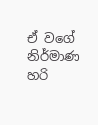ඒ වගේ නිර්මාණ හරි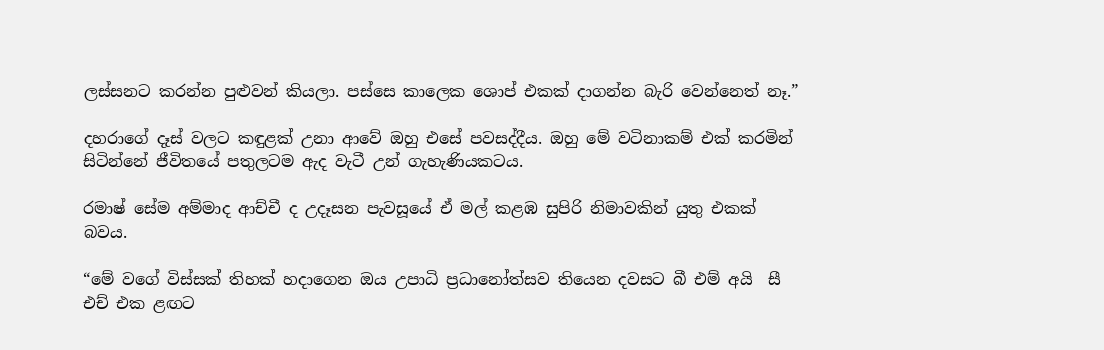ලස්සනට කරන්න පුළුවන් කියලා. පස්සෙ කාලෙක ශොප් එකක් දාගන්න බැරි වෙන්නෙත් නෑ.”

දහරාගේ දෑස් වලට කඳුළක් උනා ආවේ ඔහු එසේ පවසද්දීය. ඔහු මේ වටිනාකම් එක් කරමින් සිටින්නේ ජීවිතයේ පතුලටම ඇද වැටී උන් ගැහැණියකටය.

රමාෂ් සේම අම්මාද ආච්චී ද උදෑසන පැවසූයේ ඒ මල් කළඹ සුපිරි නිමාවකින් යුතු එකක් බවය.

“මේ වගේ විස්සක් තිහක් හදාගෙන ඔය උපාධි ප්‍රධානෝත්සව තියෙන දවසට බී එම් අයි  සී එච් එක ළඟට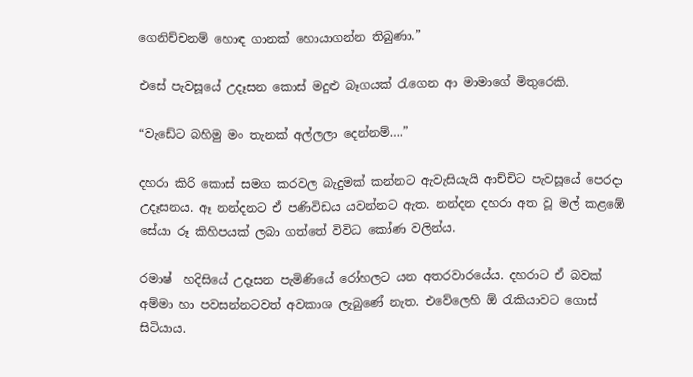ගෙනිච්චනම් හොඳ ගානක් හොයාගන්න තිබුණා.”

එසේ පැවසූයේ උදෑසන කොස් මදුළු බෑගයක් රැගෙන ආ මාමාගේ මිතුරෙකි.

“වැඩේට බහිමු මං තැනක් අල්ලලා දෙන්නම්….”

දහරා කිරි කොස් සමග කරවල බැදුමක් කන්නට ඇවැසියැයි ආච්චිට පැවසූයේ පෙරදා උදෑසනය. ඈ නන්දනට ඒ පණිවිඩය යවන්නට ඇත. නන්දන දහරා අත වූ මල් කළඹේ සේයා රූ කිහිපයක් ලබා ගත්තේ විවිධ කෝණ වලින්ය.

රමාෂ්  හදිසියේ උදෑසන පැමිණියේ රෝහලට යන අතරවාරයේය. දහරාට ඒ බවක් අම්මා හා පවසන්නටවත් අවකාශ ලැබුණේ නැත. එවේලෙහි ඕ රැකියාවට ගොස් සිටියාය.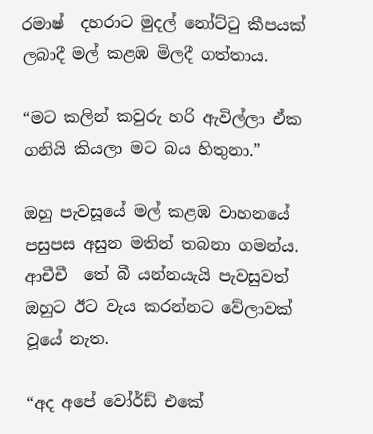රමාෂ්  දහරාට මුදල් නෝට්ටු කීපයක් ලබාදී මල් කළඹ මිලදී ගත්තාය.

“මට කලින් කවුරු හරි ඇවිල්ලා ඒක ගනියි කියලා මට බය හිතුනා.”

ඔහු පැවසූයේ මල් කළඹ වාහනයේ පසුපස අසුන මතින් තබනා ගමන්ය. ආචීචී  තේ බී යන්නයැයි පැවසුවත් ඔහුට ඊට වැය කරන්නට වේලාවක් වූයේ නැත.

“අද අපේ වෝර්ඩ් එකේ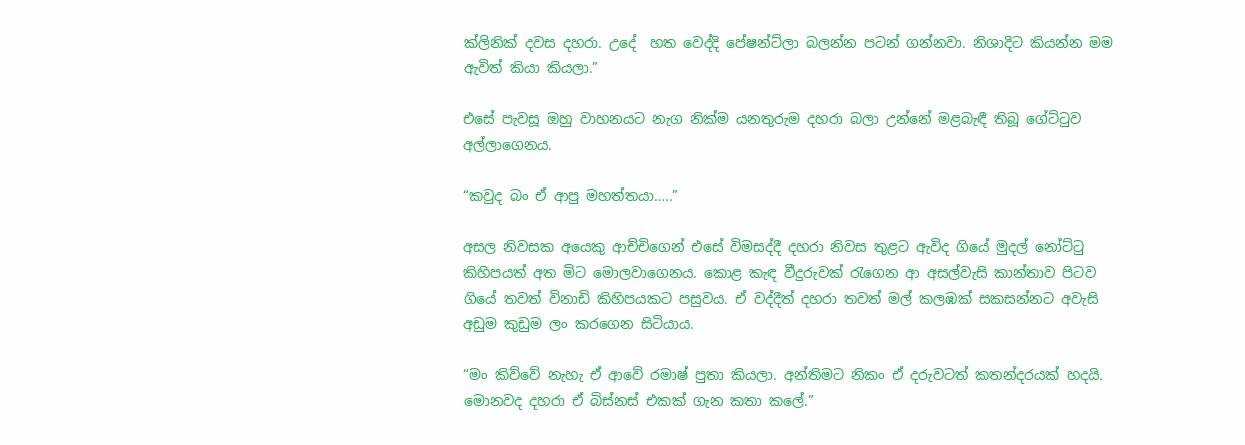ක්ලිනික් දවස දහරා. උදේ  හත වෙද්දි පේෂන්ට්ලා බලන්න පටන් ගන්නවා. නිශාදිට කියන්න මම ඇවිත් කියා කියලා.”

එසේ පැවසූ ඔහු වාහනයට නැග නික්ම යනතුරුම දහරා බලා උන්නේ මළබැඳී තිබූ ගේට්ටුව අල්ලාගෙනය.

“කවුද බං ඒ ආපු මහත්තයා…..”

අසල නිවසක අයෙකු ආච්චිගෙන් එසේ විමසද්දී දහරා නිවස තුළට ඇවිද ගියේ මුදල් නෝට්ටු කිහිපයත් අත මිට මොලවාගෙනය. කොළ කැඳ වීදුරුවක් රැගෙන ආ අසල්වැසි කාන්තාව පිටව ගියේ තවත් විනාඩි කිහිපයකට පසුවය. ඒ වද්දීත් දහරා තවත් මල් කලඹක් සකසන්නට අවැසි අඩුම කුඩුම ලං කරගෙන සිටියාය.

“මං කිව්වේ නැහැ ඒ ආවේ රමාෂ් පුතා කියලා. අන්තිමට නිකං ඒ දරුවටත් කතන්දරයක් හදයි. මොනවද දහරා ඒ බිස්නස් එකක් ගැන කතා කලේ.”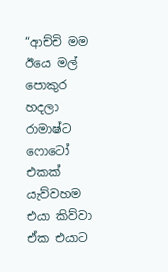“ආච්චි මම ඊයෙ මල් පොකුර හදලා රාමාෂ්ට ෆොටෝ එකක් යැව්වහම එයා කිව්වා ඒක එයාට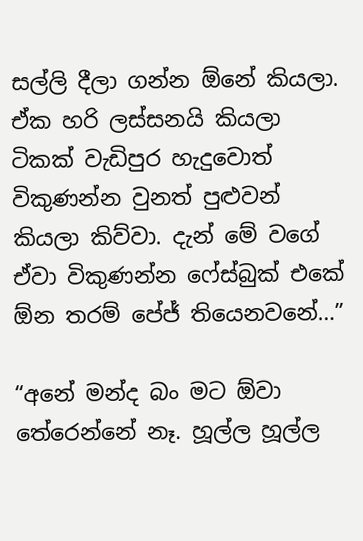සල්ලි දීලා ගන්න ඕනේ කියලා. ඒක හරි ලස්සනයි කියලා ටිකක් වැඩිපුර හැදුවොත් විකුණන්න වුනත් පුළුවන් කියලා කිව්වා. දැන් මේ වගේ ඒවා විකුණන්න ෆේස්බුක් එකේ ඕන තරම් පේජ් තියෙනවනේ…”

“අනේ මන්ද බං මට ඕවා තේරෙන්නේ නෑ. හූල්ල හූල්ල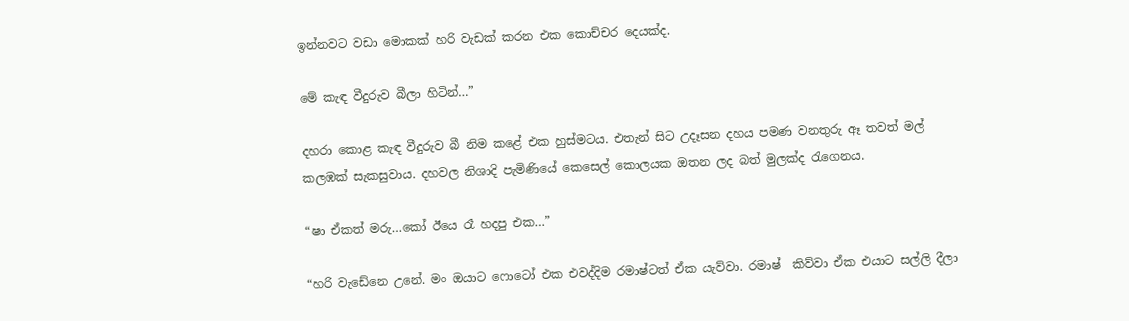ඉන්නවට වඩා මොකක් හරි වැඩක් කරන එක කොච්චර දෙයක්ද.

මේ කැඳ වීදුරුව බීලා හිටින්…”

දහරා කොළ කැඳ වීදුරුව බී නිම කළේ එක හුස්මටය. එතැන් සිට උදෑසන දහය පමණ වනතුරු ඈ තවත් මල් කලඹක් සැකසුවාය. දහවල නිශාදි පැමිණියේ කෙසෙල් කොලයක ඔතන ලද බත් මුලක්ද රැගෙනය.

“ෂා ඒකත් මරු…කෝ ඊයෙ රෑ හදපු එක…”

“හරි වැඩේනෙ උනේ. මං ඔයාට ෆොටෝ එක එවද්දිම රමාෂ්ටත් ඒක යැව්වා. රමාෂ්  කිව්වා ඒක එයාට සල්ලි දීලා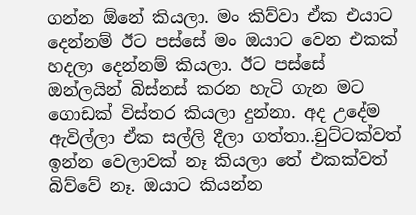ගන්න ඕනේ කියලා. මං කිව්වා ඒක එයාට දෙන්නම් ඊට පස්සේ මං ඔයාට වෙන එකක් හදලා දෙන්නම් කියලා. ඊට පස්සේ ඔන්ලයින් බිස්නස් කරන හැටි ගැන මට ගොඩක් විස්තර කියලා දුන්නා. අද උදේම ඇවිල්ලා ඒක සල්ලි දීලා ගත්තා..චුට්ටක්වත් ඉන්න වෙලාවක් නෑ කියලා තේ එකක්වත් බිව්වේ නෑ. ඔයාට කියන්න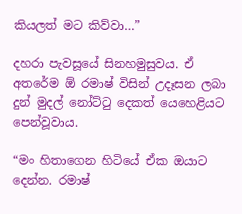කියලත් මට කිව්වා…”

දහරා පැවසූයේ සිනහමුසුවය. ඒ අතරේම ඕ රමාෂ් විසින් උදෑසන ලබා දුන් මුදල් නෝට්ටු දෙකත් යෙහෙළියට පෙන්වූවාය.

“මං හිතාගෙන හිටියේ ඒක ඔයාට දෙන්න. රමාෂ්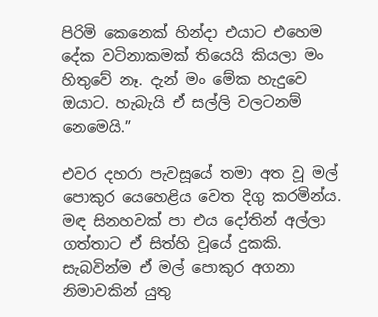පිරිමි කෙනෙක් හින්දා එයාට එහෙම දේක වටිනාකමක් තියෙයි කියලා මං හිතුවේ නෑ. දැන් මං මේක හැදුවෙ ඔයාට. හැබැයි ඒ සල්ලි වලටනම් නෙමෙයි.”

එවර දහරා පැවසූයේ තමා අත වූ මල් පොකුර යෙහෙළිය වෙත දිගු කරමින්ය. මඳ සිනහවක් පා එය දෝතින් අල්ලා ගත්තාට ඒ සිත්හි වූයේ දුකකි. සැබවින්ම ඒ මල් පොකුර අගනා නිමාවකින් යුතු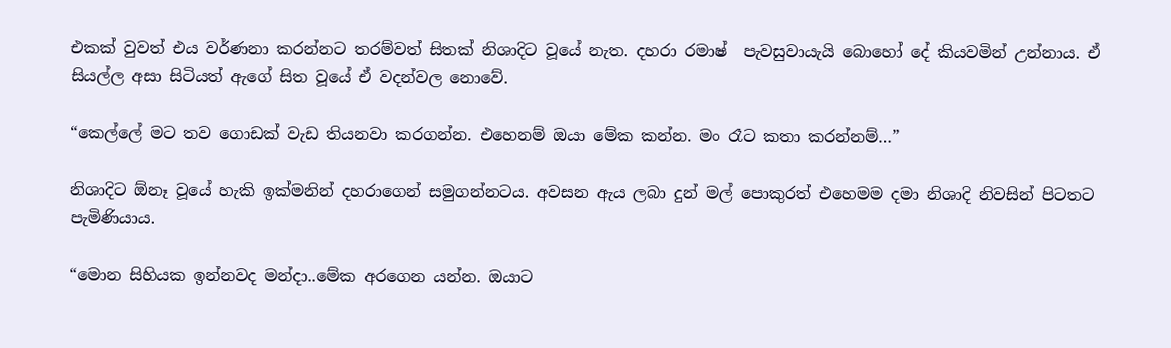එකක් වුවත් එය වර්ණනා කරන්නට තරම්වත් සිතක් නිශාදිට වූයේ නැත. දහරා රමාෂ්  පැවසුවායැයි බොහෝ දේ කියවමින් උන්නාය. ඒ සියල්ල අසා සිටියත් ඇගේ සිත වූයේ ඒ වදන්වල නොවේ.

“කෙල්ලේ මට තව ගොඩක් වැඩ තියනවා කරගන්න. එහෙනම් ඔයා මේක කන්න. මං රෑට කතා කරන්නම්…”

නිශාදිට ඕනෑ වූයේ හැකි ඉක්මනින් දහරාගෙන් සමුගන්නටය. අවසන ඇය ලබා දුන් මල් පොකුරත් එහෙමම දමා නිශාදි නිවසින් පිටතට පැමිණියාය.

“මොන සිහියක ඉන්නවද මන්දා..මේක අරගෙන යන්න. ඔයාට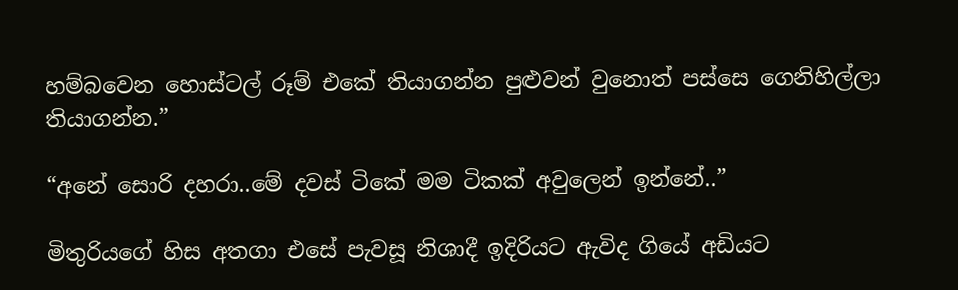හම්බවෙන හොස්ටල් රූම් එකේ තියාගන්න පුළුවන් වුනොත් පස්සෙ ගෙනිහිල්ලා තියාගන්න.”

“අනේ සොරි දහරා..මේ දවස් ටිකේ මම ටිකක් අවුලෙන් ඉන්නේ..”

මිතුරියගේ හිස අතගා එසේ පැවසූ නිශාදී ඉදිරියට ඇවිද ගියේ අඩියට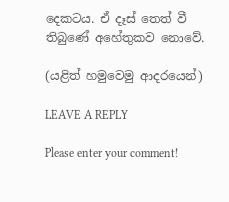දෙකටය. ඒ දෑස් තෙත් වී තිබුණේ අහේතුකව නොවේ.

(යළිත් හමුවෙමු ආදරයෙන්)

LEAVE A REPLY

Please enter your comment!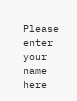Please enter your name here